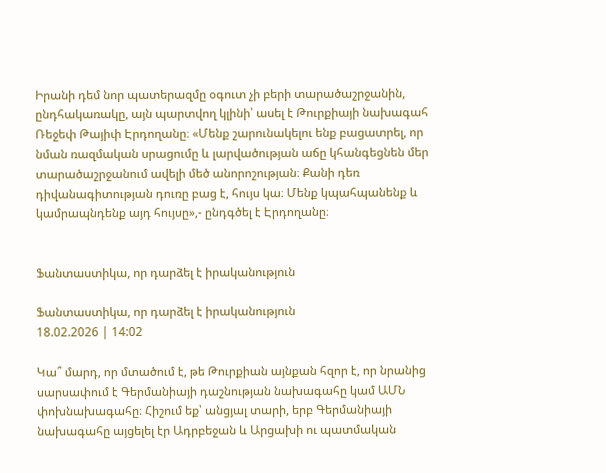Իրանի դեմ նոր պատերազմը օգուտ չի բերի տարածաշրջանին, ընդհակառակը, այն պարտվող կլինի՝ ասել է Թուրքիայի նախագահ Ռեջեփ Թայիփ Էրդողանը։ «Մենք շարունակելու ենք բացատրել, որ նման ռազմական սրացումը և լարվածության աճը կհանգեցնեն մեր տարածաշրջանում ավելի մեծ անորոշության։ Քանի դեռ դիվանագիտության դուռը բաց է, հույս կա։ Մենք կպահպանենք և կամրապնդենք այդ հույսը»,- ընդգծել է Էրդողանը։


Ֆանտաստիկա, որ դարձել է իրականություն

Ֆանտաստիկա, որ դարձել է իրականություն
18.02.2026 | 14:02

Կա՞ մարդ, որ մտածում է, թե Թուրքիան այնքան հզոր է, որ նրանից սարսափում է Գերմանիայի դաշնության նախագահը կամ ԱՄՆ փոխնախագահը։ Հիշում եք՝ անցյալ տարի, երբ Գերմանիայի նախագահը այցելել էր Ադրբեջան և Արցախի ու պատմական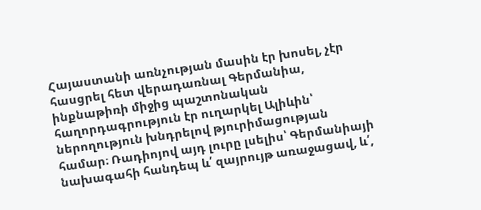Հայաստանի առնչության մասին էր խոսել, չէր հասցրել հետ վերադառնալ Գերմանիա, ինքնաթիռի միջից պաշտոնական հաղորդագրություն էր ուղարկել Ալիևին՝ ներողություն խնդրելով թյուրիմացության համար։ Ռադիոյով այդ լուրը լսելիս՝ Գերմանիայի նախագահի հանդեպ և՛ զայրույթ առաջացավ, և՛,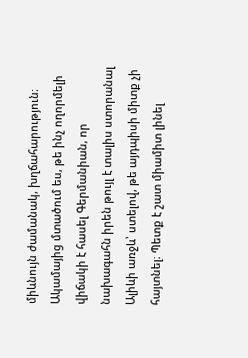միևնույն ժամանակ, խղճահարություն։ Ակամայից մտածում ես, թե ինչ ողորմելի վիճակի է հասել Գերմանիան, որ նախագահն իրեն թույլ է տալիս ստորանալ Ալիևի առջև՝ ստելով, թե այդպիսի միտք չի հայտնել։ Պետք է շատ միամիտ լինել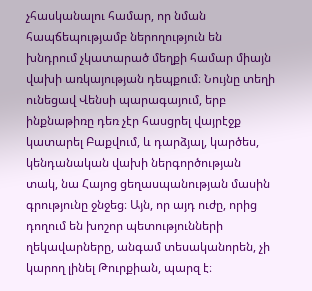չհասկանալու համար, որ նման հապճեպությամբ ներողություն են խնդրում չկատարած մեղքի համար միայն վախի առկայության դեպքում։ Նույնը տեղի ունեցավ Վենսի պարագայում, երբ ինքնաթիռը դեռ չէր հասցրել վայրէջք կատարել Բաքվում, և դարձյալ, կարծես, կենդանական վախի ներգործության տակ, նա Հայոց ցեղասպանության մասին գրությունը ջնջեց։ Այն, որ այդ ուժը, որից դողում են խոշոր պետությունների ղեկավարները, անգամ տեսականորեն, չի կարող լինել Թուրքիան, պարզ է։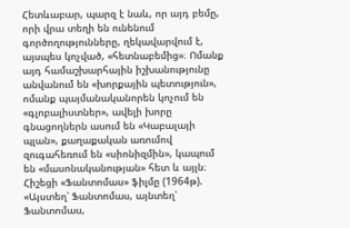Հետևաբար, պարզ է նաև, որ այդ բեմը, որի վրա տեղի են ունենում գործողությունները, ղեկավարվում է, այսպես կոչված, «հետնաբեմից»։ Ոմանք այդ համաշխարհային իշխանությունը անվանում են «խորքային պետություն», ոմանք պայմանականորեն կոչում են «գլոբալիստներ», ավելի խորը գնացողներն ասում են «Կաբալայի պլան», քաղաքական առումով զուգահեռում են «սիոնիզմին», կապում են «մասոնականության» հետ և այլն։ Հիշեցի «Ֆանտոմաս» ֆիլմը (1964թ). «Այստեղ՝ Ֆանտոմաս, այնտեղ՝ Ֆանտոմաս,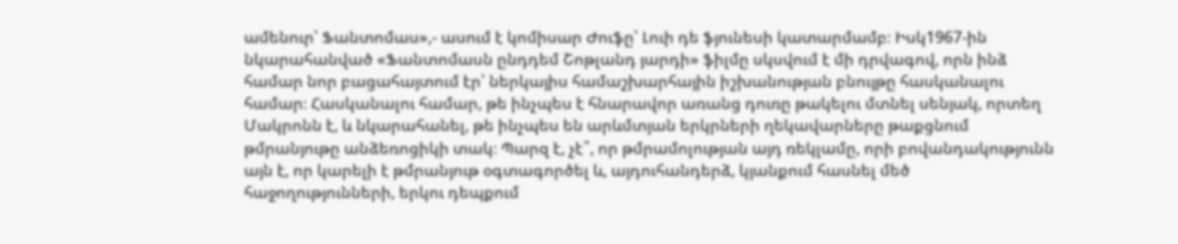ամենուր՝ Ֆանտոմաս»,- ասում է կոմիսար Ժուֆը՝ Լուի դե ֆյունեսի կատարմամբ։ Իսկ1967-ին նկարահանված «Ֆանտոմասն ընդդեմ Շոթլանդ յարդի» ֆիլմը սկսվում է մի դրվագով, որն ինձ համար նոր բացահայտում էր՝ ներկայիս համաշխարհային իշխանության բնույթը հասկանալու համար։ Հասկանալու համար, թե ինչպես է հնարավոր առանց դուռը թակելու մտնել սենյակ, որտեղ Մակրոնն է, և նկարահանել, թե ինչպես են արևմտյան երկրների ղեկավարները թաքցնում թմրանյութը անձեռոցիկի տակ։ Պարզ է, չէ՞, որ թմրամոլության այդ ռեկլամը, որի բովանդակությունն այն է, որ կարելի է թմրանյութ օգտագործել և, այդուհանդերձ, կյանքում հասնել մեծ հաջողությունների, երկու դեպքում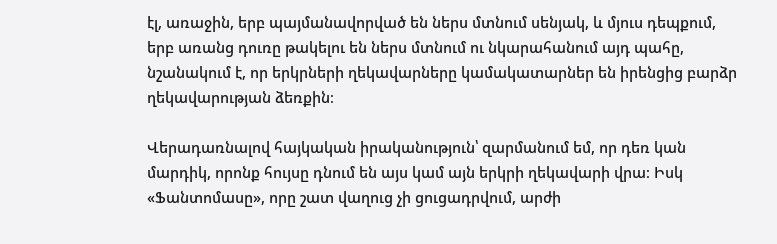էլ, առաջին, երբ պայմանավորված են ներս մտնում սենյակ, և մյուս դեպքում, երբ առանց դուռը թակելու են ներս մտնում ու նկարահանում այդ պահը, նշանակում է, որ երկրների ղեկավարները կամակատարներ են իրենցից բարձր ղեկավարության ձեռքին։

Վերադառնալով հայկական իրականություն՝ զարմանում եմ, որ դեռ կան մարդիկ, որոնք հույսը դնում են այս կամ այն երկրի ղեկավարի վրա։ Իսկ «Ֆանտոմասը», որը շատ վաղուց չի ցուցադրվում, արժի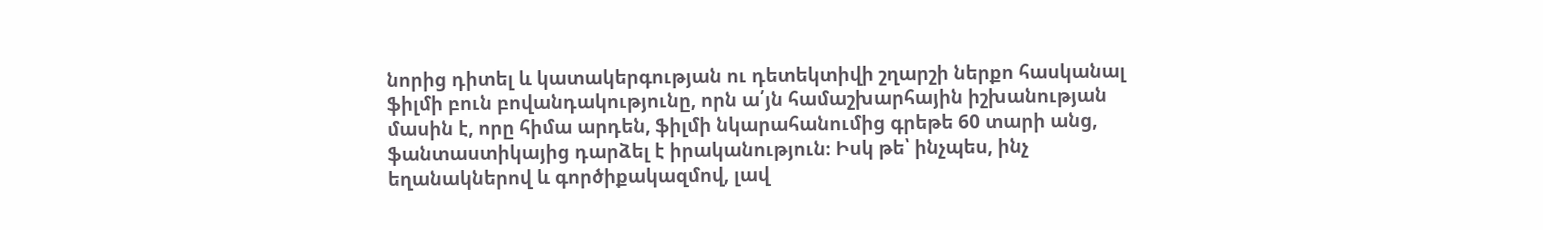նորից դիտել և կատակերգության ու դետեկտիվի շղարշի ներքո հասկանալ ֆիլմի բուն բովանդակությունը, որն ա՛յն համաշխարհային իշխանության մասին է, որը հիմա արդեն, ֆիլմի նկարահանումից գրեթե 60 տարի անց, ֆանտաստիկայից դարձել է իրականություն։ Իսկ թե՝ ինչպես, ինչ եղանակներով և գործիքակազմով, լավ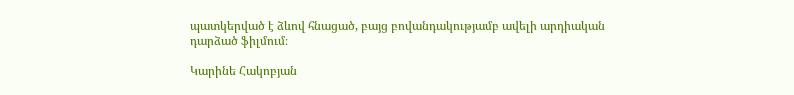պատկերված է ձևով հնացած, բայց բովանդակությամբ ավելի արդիական դարձած ֆիլմում։

Կարինե Հակոբյան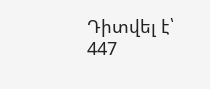Դիտվել է՝ 447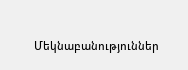Մեկնաբանություններ